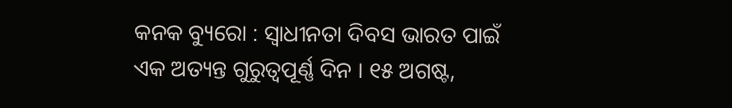କନକ ବ୍ୟୁରୋ : ସ୍ୱାଧୀନତା ଦିବସ ଭାରତ ପାଇଁ ଏକ ଅତ୍ୟନ୍ତ ଗୁରୁତ୍ୱପୂର୍ଣ୍ଣ ଦିନ । ୧୫ ଅଗଷ୍ଟ,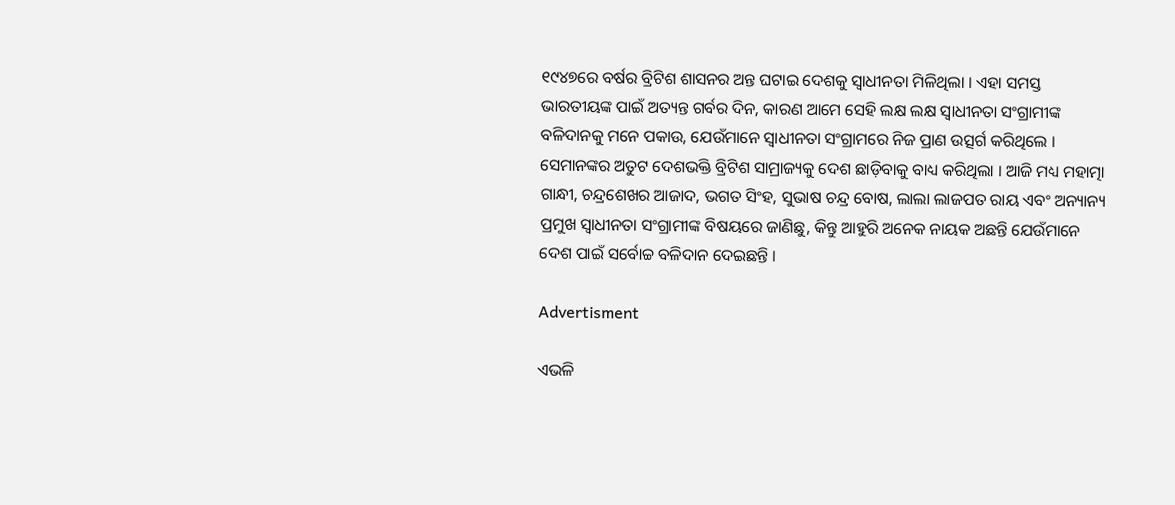୧୯୪୭ରେ ବର୍ଷର ବ୍ରିଟିଶ ଶାସନର ଅନ୍ତ ଘଟାଇ ଦେଶକୁ ସ୍ୱାଧୀନତା ମିଳିଥିଲା । ଏହା ସମସ୍ତ ଭାରତୀୟଙ୍କ ପାଇଁ ଅତ୍ୟନ୍ତ ଗର୍ବର ଦିନ, କାରଣ ଆମେ ସେହି ଲକ୍ଷ ଲକ୍ଷ ସ୍ୱାଧୀନତା ସଂଗ୍ରାମୀଙ୍କ ବଳିଦାନକୁ ମନେ ପକାଉ, ଯେଉଁମାନେ ସ୍ୱାଧୀନତା ସଂଗ୍ରାମରେ ନିଜ ପ୍ରାଣ ଉତ୍ସର୍ଗ କରିଥିଲେ । ସେମାନଙ୍କର ଅତୁଟ ଦେଶଭକ୍ତି ବ୍ରିଟିଶ ସାମ୍ରାଜ୍ୟକୁ ଦେଶ ଛାଡ଼ିବାକୁ ବାଧ୍ୟ କରିଥିଲା । ଆଜି ମଧ୍ୟ ମହାତ୍ମା ଗାନ୍ଧୀ, ଚନ୍ଦ୍ରଶେଖର ଆଜାଦ, ଭଗତ ସିଂହ, ସୁଭାଷ ଚନ୍ଦ୍ର ବୋଷ, ଲାଲା ଲାଜପତ ରାୟ ଏବଂ ଅନ୍ୟାନ୍ୟ ପ୍ରମୁଖ ସ୍ୱାଧୀନତା ସଂଗ୍ରାମୀଙ୍କ ବିଷୟରେ ଜାଣିଛୁ, କିନ୍ତୁ ଆହୁରି ଅନେକ ନାୟକ ଅଛନ୍ତି ଯେଉଁମାନେ ଦେଶ ପାଇଁ ସର୍ବୋଚ୍ଚ ବଳିଦାନ ଦେଇଛନ୍ତି ।

Advertisment

ଏଭଳି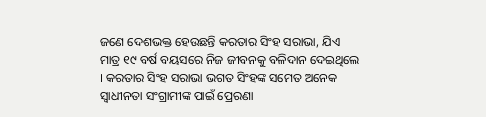ଜଣେ ଦେଶଭକ୍ତ ହେଉଛନ୍ତି କରତାର ସିଂହ ସରାଭା, ଯିଏ ମାତ୍ର ୧୯ ବର୍ଷ ବୟସରେ ନିଜ ଜୀବନକୁ ବଳିଦାନ ଦେଇଥିଲେ । କରତାର ସିଂହ ସରାଭା ଭଗତ ସିଂହଙ୍କ ସମେତ ଅନେକ ସ୍ୱାଧୀନତା ସଂଗ୍ରାମୀଙ୍କ ପାଇଁ ପ୍ରେରଣା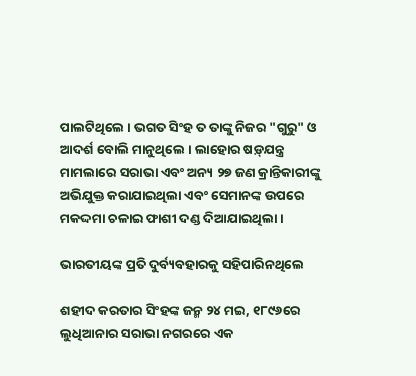ପାଲଟିଥିଲେ । ଭଗତ ସିଂହ ତ ତାଙ୍କୁ ନିଜର "ଗୁରୁ" ଓ ଆଦର୍ଶ ବୋଲି ମାନୁଥିଲେ । ଲାହୋର ଷଡ଼୍‌ଯନ୍ତ୍ର ମାମଲାରେ ସରାଭା ଏବଂ ଅନ୍ୟ ୨୭ ଜଣ କ୍ରାନ୍ତିକାରୀଙ୍କୁ ଅଭିଯୁକ୍ତ କରାଯାଇଥିଲା ଏବଂ ସେମାନଙ୍କ ଉପରେ ମକଦ୍ଦମା ଚଳାଇ ଫାଶୀ ଦଣ୍ଡ ଦିଆଯାଇଥିଲା ।

ଭାରତୀୟଙ୍କ ପ୍ରତି ଦୁର୍ବ୍ୟବହାରକୁ ସହିପାରିନଥିଲେ

ଶହୀଦ କରତାର ସିଂହଙ୍କ ଜନ୍ମ ୨୪ ମଇ, ୧୮୯୬ରେ ଲୁଧିଆନାର ସରାଭା ନଗରରେ ଏକ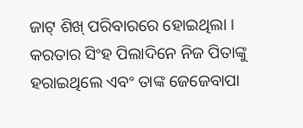ଜାଟ୍ ଶିଖ୍ ପରିବାରରେ ହୋଇଥିଲା । କରତାର ସିଂହ ପିଲାଦିନେ ନିଜ ପିତାଙ୍କୁ ହରାଇଥିଲେ ଏବଂ ତାଙ୍କ ଜେଜେବାପା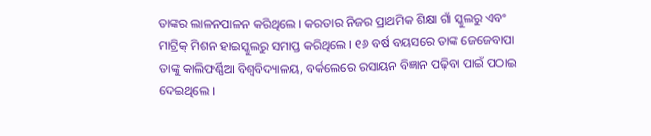ତାଙ୍କର ଲାଳନପାଳନ କରିଥିଲେ । କରତାର ନିଜର ପ୍ରାଥମିକ ଶିକ୍ଷା ଗାଁ ସ୍କୁଲରୁ ଏବଂ ମାଟ୍ରିକ୍ ମିଶନ ହାଇସ୍କୁଲରୁ ସମାପ୍ତ କରିଥିଲେ । ୧୬ ବର୍ଷ ବୟସରେ ତାଙ୍କ ଜେଜେବାପା ତାଙ୍କୁ କାଲିଫର୍ଣ୍ଣିଆ ବିଶ୍ୱବିଦ୍ୟାଳୟ, ବର୍କଲେରେ ରସାୟନ ବିଜ୍ଞାନ ପଢ଼ିବା ପାଇଁ ପଠାଇ ଦେଇଥିଲେ ।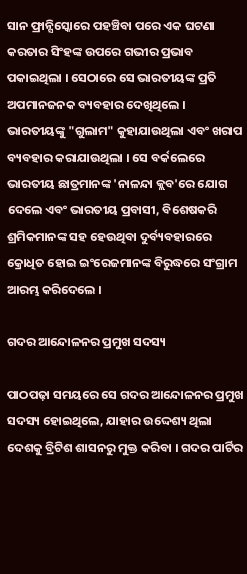ସାନ ଫ୍ରାନ୍ସିସ୍କୋରେ ପହଞ୍ଚିବା ପରେ ଏକ ଘଟଣା କରତାର ସିଂହଙ୍କ ଉପରେ ଗଭୀର ପ୍ରଭାବ ପକାଇଥିଲା । ସେଠାରେ ସେ ଭାରତୀୟଙ୍କ ପ୍ରତି ଅପମାନଜନକ ବ୍ୟବହାର ଦେଖିଥିଲେ । ଭାରତୀୟଙ୍କୁ "ଗୁଲାମ" କୁହାଯାଉଥିଲା ଏବଂ ଖରାପ ବ୍ୟବହାର କରାଯାଉଥିଲା । ସେ ବର୍କଲେରେ ଭାରତୀୟ ଛାତ୍ରମାନଙ୍କ 'ନାଳନ୍ଦା କ୍ଲବ'ରେ ଯୋଗ ଦେଲେ ଏବଂ ଭାରତୀୟ ପ୍ରବାସୀ, ବିଶେଷକରି ଶ୍ରମିକମାନଙ୍କ ସହ ହେଉଥିବା ଦୁର୍ବ୍ୟବହାରରେ କ୍ରୋଧିତ ହୋଇ ଇଂରେଜମାନଙ୍କ ବିରୁଦ୍ଧରେ ସଂଗ୍ରାମ ଆରମ୍ଭ କରିଦେଲେ ।

ଗଦର ଆନ୍ଦୋଳନର ପ୍ରମୁଖ ସଦସ୍ୟ

ପାଠପଢ଼ା ସମୟରେ ସେ ଗଦର ଆନ୍ଦୋଳନର ପ୍ରମୁଖ ସଦସ୍ୟ ହୋଇଥିଲେ, ଯାହାର ଉଦ୍ଦେଶ୍ୟ ଥିଲା ଦେଶକୁ ବ୍ରିଟିଶ ଶାସନରୁ ମୁକ୍ତ କରିବା । ଗଦର ପାର୍ଟିର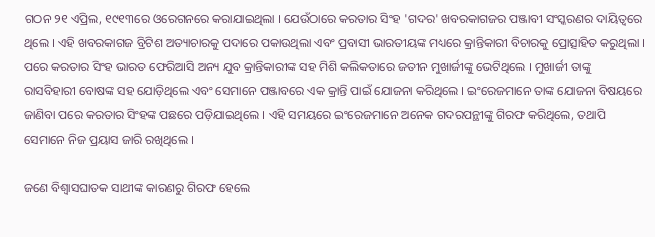ଗଠନ ୨୧ ଏପ୍ରିଲ, ୧୯୧୩ରେ ଓରେଗନରେ କରାଯାଇଥିଲା । ଯେଉଁଠାରେ କରତାର ସିଂହ 'ଗଦର' ଖବରକାଗଜର ପଞ୍ଜାବୀ ସଂସ୍କରଣର ଦାୟିତ୍ୱରେ ଥିଲେ । ଏହି ଖବରକାଗଜ ବ୍ରିଟିଶ ଅତ୍ୟାଚାରକୁ ପଦାରେ ପକାଉଥିଲା ଏବଂ ପ୍ରବାସୀ ଭାରତୀୟଙ୍କ ମଧ୍ୟରେ କ୍ରାନ୍ତିକାରୀ ବିଚାରକୁ ପ୍ରୋତ୍ସାହିତ କରୁଥିଲା । ପରେ କରତାର ସିଂହ ଭାରତ ଫେରିଆସି ଅନ୍ୟ ଯୁବ କ୍ରାନ୍ତିକାରୀଙ୍କ ସହ ମିଶି କଲିକତାରେ ଜତୀନ ମୁଖାର୍ଜୀଙ୍କୁ ଭେଟିଥିଲେ । ମୁଖାର୍ଜୀ ତାଙ୍କୁ ରାସବିହାରୀ ବୋଷଙ୍କ ସହ ଯୋଡ଼ିଥିଲେ ଏବଂ ସେମାନେ ପଞ୍ଜାବରେ ଏକ କ୍ରାନ୍ତି ପାଇଁ ଯୋଜନା କରିଥିଲେ । ଇଂରେଜମାନେ ତାଙ୍କ ଯୋଜନା ବିଷୟରେ ଜାଣିବା ପରେ କରତାର ସିଂହଙ୍କ ପଛରେ ପଡ଼ିଯାଇଥିଲେ । ଏହି ସମୟରେ ଇଂରେଜମାନେ ଅନେକ ଗଦରପନ୍ଥୀଙ୍କୁ ଗିରଫ କରିଥିଲେ, ତଥାପି ସେମାନେ ନିଜ ପ୍ରୟାସ ଜାରି ରଖିଥିଲେ ।

ଜଣେ ବିଶ୍ୱାସଘାତକ ସାଥୀଙ୍କ କାରଣରୁ ଗିରଫ ହେଲେ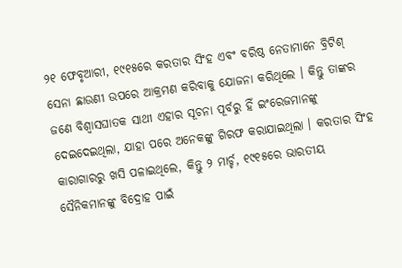୨୧ ଫେବୃଆରୀ, ୧୯୧୫ରେ କରତାର ସିଂହ ଏବଂ ବରିଷ୍ଠ ନେତାମାନେ ବ୍ରିଟିଶ୍ ସେନା ଛାଉଣୀ ଉପରେ ଆକ୍ରମଣ କରିବାକୁ ଯୋଜନା କରିଥିଲେ । କିନ୍ତୁ ତାଙ୍କର ଜଣେ ବିଶ୍ୱାସଘାତକ ସାଥୀ ଏହାର ସୂଚନା ପୂର୍ବରୁ ହିଁ ଇଂରେଜମାନଙ୍କୁ ଦେଇଦେଇଥିଲା, ଯାହା ପରେ ଅନେକଙ୍କୁ ଗିରଫ କରାଯାଇଥିଲା । କରତାର ସିଂହ କାରାଗାରରୁ ଖସି ପଳାଇଥିଲେ, କିନ୍ତୁ ୨ ମାର୍ଚ୍ଚ, ୧୯୧୫ରେ ଭାରତୀୟ ସୈନିକମାନଙ୍କୁ ବିଦ୍ରୋହ ପାଇଁ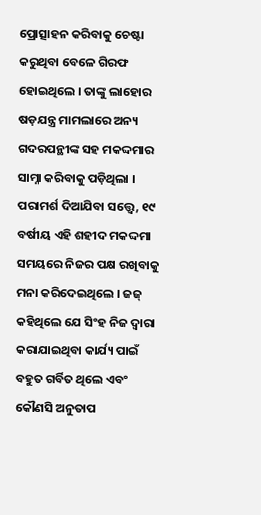ପ୍ରୋତ୍ସାହନ କରିବାକୁ ଚେଷ୍ଟା କରୁଥିବା ବେଳେ ଗିରଫ ହୋଇଥିଲେ । ତାଙ୍କୁ ଲାହୋର ଷଡ଼ଯନ୍ତ୍ର ମାମଲାରେ ଅନ୍ୟ ଗଦରପନ୍ଥୀଙ୍କ ସହ ମକଦ୍ଦମାର ସାମ୍ନା କରିବାକୁ ପଡ଼ିଥିଲା । ପରାମର୍ଶ ଦିଆଯିବା ସତ୍ତ୍ୱେ, ୧୯ ବର୍ଷୀୟ ଏହି ଶହୀଦ ମକଦ୍ଦମା ସମୟରେ ନିଜର ପକ୍ଷ ରଖିବାକୁ ମନା କରିଦେଇଥିଲେ । ଜଜ୍ କହିଥିଲେ ଯେ ସିଂହ ନିଜ ଦ୍ୱାରା କରାଯାଇଥିବା କାର୍ଯ୍ୟ ପାଇଁ ବହୁତ ଗର୍ବିତ ଥିଲେ ଏବଂ କୌଣସି ଅନୁତାପ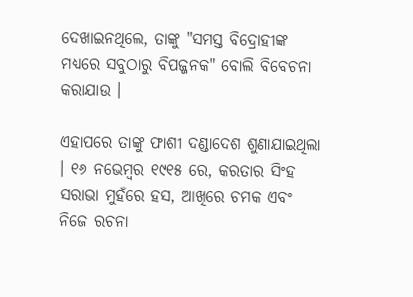ଦେଖାଇନଥିଲେ, ତାଙ୍କୁ "ସମସ୍ତ ବିଦ୍ରୋହୀଙ୍କ ମଧ୍ୟରେ ସବୁଠାରୁ ବିପଜ୍ଜନକ" ବୋଲି ବିବେଚନା କରାଯାଉ ।

ଏହାପରେ ତାଙ୍କୁ ଫାଶୀ ଦଣ୍ଡାଦେଶ ଶୁଣାଯାଇଥିଲା । ୧୬ ନଭେମ୍ବର ୧୯୧୫ ରେ, କରତାର ସିଂହ ସରାଭା ମୁହଁରେ ହସ, ଆଖିରେ ଚମକ ଏବଂ ନିଜେ ରଚନା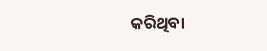କରିଥିବା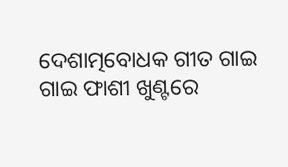ଦେଶାତ୍ମବୋଧକ ଗୀତ ଗାଇ ଗାଇ ଫାଶୀ ଖୁଣ୍ଟରେ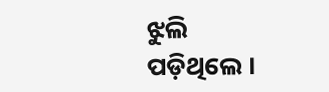ଝୁଲି ପଡ଼ିଥିଲେ ।